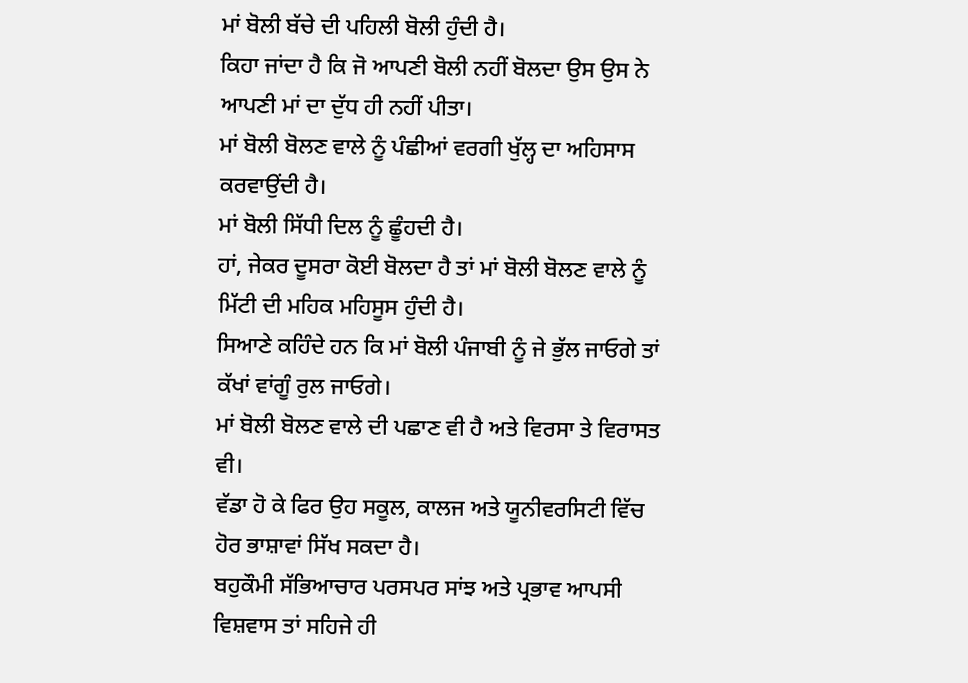ਮਾਂ ਬੋਲੀ ਬੱਚੇ ਦੀ ਪਹਿਲੀ ਬੋਲੀ ਹੁੰਦੀ ਹੈ।
ਕਿਹਾ ਜਾਂਦਾ ਹੈ ਕਿ ਜੋ ਆਪਣੀ ਬੋਲੀ ਨਹੀਂ ਬੋਲਦਾ ਉਸ ਉਸ ਨੇ ਆਪਣੀ ਮਾਂ ਦਾ ਦੁੱਧ ਹੀ ਨਹੀਂ ਪੀਤਾ।
ਮਾਂ ਬੋਲੀ ਬੋਲਣ ਵਾਲੇ ਨੂੰ ਪੰਛੀਆਂ ਵਰਗੀ ਖੁੱਲ੍ਹ ਦਾ ਅਹਿਸਾਸ ਕਰਵਾਉਂਦੀ ਹੈ।
ਮਾਂ ਬੋਲੀ ਸਿੱਧੀ ਦਿਲ ਨੂੰ ਛੂੰਹਦੀ ਹੈ।
ਹਾਂ, ਜੇਕਰ ਦੂਸਰਾ ਕੋਈ ਬੋਲਦਾ ਹੈ ਤਾਂ ਮਾਂ ਬੋਲੀ ਬੋਲਣ ਵਾਲੇ ਨੂੰ ਮਿੱਟੀ ਦੀ ਮਹਿਕ ਮਹਿਸੂਸ ਹੁੰਦੀ ਹੈ।
ਸਿਆਣੇ ਕਹਿੰਦੇ ਹਨ ਕਿ ਮਾਂ ਬੋਲੀ ਪੰਜਾਬੀ ਨੂੰ ਜੇ ਭੁੱਲ ਜਾਓਗੇ ਤਾਂ ਕੱਖਾਂ ਵਾਂਗੂੰ ਰੁਲ ਜਾਓਗੇ।
ਮਾਂ ਬੋਲੀ ਬੋਲਣ ਵਾਲੇ ਦੀ ਪਛਾਣ ਵੀ ਹੈ ਅਤੇ ਵਿਰਸਾ ਤੇ ਵਿਰਾਸਤ ਵੀ।
ਵੱਡਾ ਹੋ ਕੇ ਫਿਰ ਉਹ ਸਕੂਲ, ਕਾਲਜ ਅਤੇ ਯੂਨੀਵਰਸਿਟੀ ਵਿੱਚ ਹੋਰ ਭਾਸ਼ਾਵਾਂ ਸਿੱਖ ਸਕਦਾ ਹੈ।
ਬਹੁਕੌਮੀ ਸੱਭਿਆਚਾਰ ਪਰਸਪਰ ਸਾਂਝ ਅਤੇ ਪ੍ਰਭਾਵ ਆਪਸੀ ਵਿਸ਼ਵਾਸ ਤਾਂ ਸਹਿਜੇ ਹੀ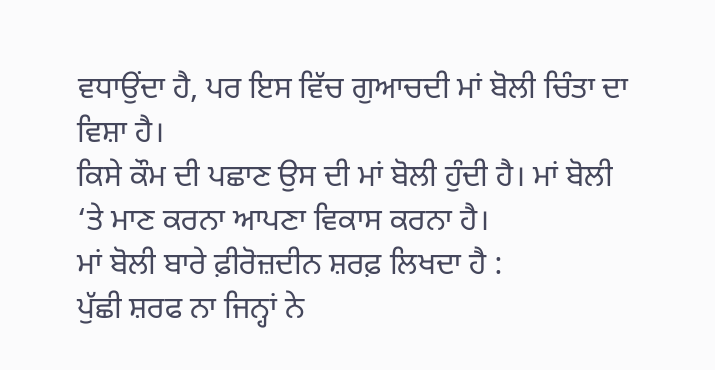ਵਧਾਉਂਦਾ ਹੈ, ਪਰ ਇਸ ਵਿੱਚ ਗੁਆਚਦੀ ਮਾਂ ਬੋਲੀ ਚਿੰਤਾ ਦਾ ਵਿਸ਼ਾ ਹੈ।
ਕਿਸੇ ਕੌਮ ਦੀ ਪਛਾਣ ਉਸ ਦੀ ਮਾਂ ਬੋਲੀ ਹੁੰਦੀ ਹੈ। ਮਾਂ ਬੋਲੀ ‘ਤੇ ਮਾਣ ਕਰਨਾ ਆਪਣਾ ਵਿਕਾਸ ਕਰਨਾ ਹੈ।
ਮਾਂ ਬੋਲੀ ਬਾਰੇ ਫ਼ੀਰੋਜ਼ਦੀਨ ਸ਼ਰਫ਼ ਲਿਖਦਾ ਹੈ :
ਪੁੱਛੀ ਸ਼ਰਫ ਨਾ ਜਿਨ੍ਹਾਂ ਨੇ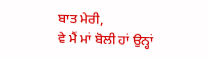ਬਾਤ ਮੇਰੀ,
ਵੇ ਮੈਂ ਮਾਂ ਬੋਲੀ ਹਾਂ ਉਨ੍ਹਾਂ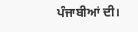ਪੰਜਾਬੀਆਂ ਦੀ।